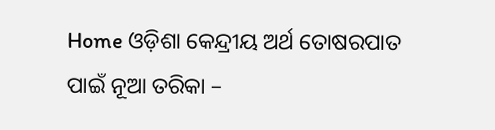Home ଓଡ଼ିଶା କେନ୍ଦ୍ରୀୟ ଅର୍ଥ ତୋଷରପାତ ପାଇଁ ନୂଆ ତରିକା –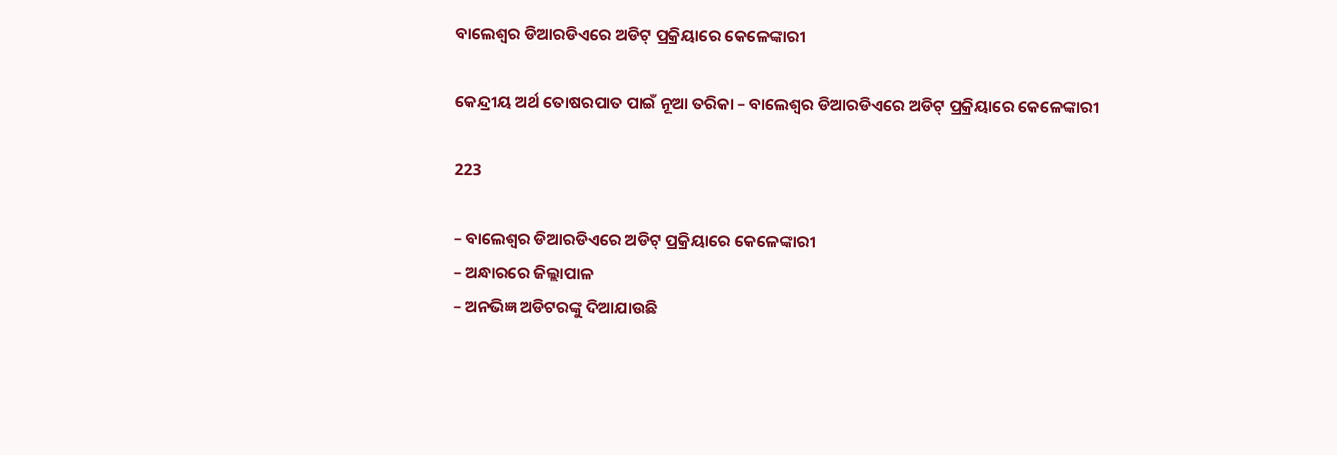ବାଲେଶ୍ୱର ଡିଆରଡିଏରେ ଅଡିଟ୍ ପ୍ରକ୍ରିୟାରେ କେଳେଙ୍କାରୀ

କେନ୍ଦ୍ରୀୟ ଅର୍ଥ ତୋଷରପାତ ପାଇଁ ନୂଆ ତରିକା – ବାଲେଶ୍ୱର ଡିଆରଡିଏରେ ଅଡିଟ୍ ପ୍ରକ୍ରିୟାରେ କେଳେଙ୍କାରୀ

223

– ବାଲେଶ୍ୱର ଡିଆରଡିଏରେ ଅଡିଟ୍ ପ୍ରକ୍ରିୟାରେ କେଳେଙ୍କାରୀ
– ଅନ୍ଧାରରେ ଜିଲ୍ଲାପାଳ
– ଅନଭିଜ୍ଞ ଅଡିଟରଙ୍କୁ ଦିଆଯାଉଛି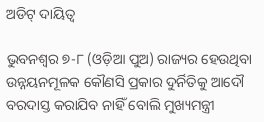ଅଡିଟ୍ ଦାୟିତ୍ୱ

ଭୁବନଶ୍ୱର ୭-୮ (ଓଡ଼ିଆ ପୁଅ) ରାଜ୍ୟର ହେଉଥିବା ଉନ୍ନୟନମୂଳକ କୌଣସି ପ୍ରକାର ଦୁର୍ନିତିକୁ ଆଦୌ ବରଦାସ୍ତ କରାଯିବ ନାହିଁ ବୋଲି ମୁଖ୍ୟମନ୍ତ୍ରୀ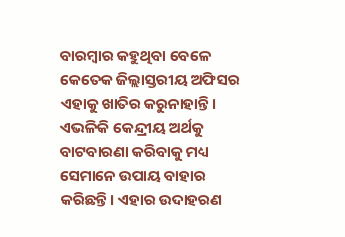ବାରମ୍ବାର କହୁଥିବା ବେଳେ କେତେକ ଜିଲ୍ଲାସ୍ତରୀୟ ଅଫିସର ଏହାକୁ ଖାତିର କରୁନାହାନ୍ତି। ଏଭଳିକି କେନ୍ଦ୍ରୀୟ ଅର୍ଥକୁ ବାଟବାରଣା କରିବାକୁ ମଧ୍ୟ ସେମାନେ ଉପାୟ ବାହାର କରିଛନ୍ତି। ଏହାର ଉଦାହରଣ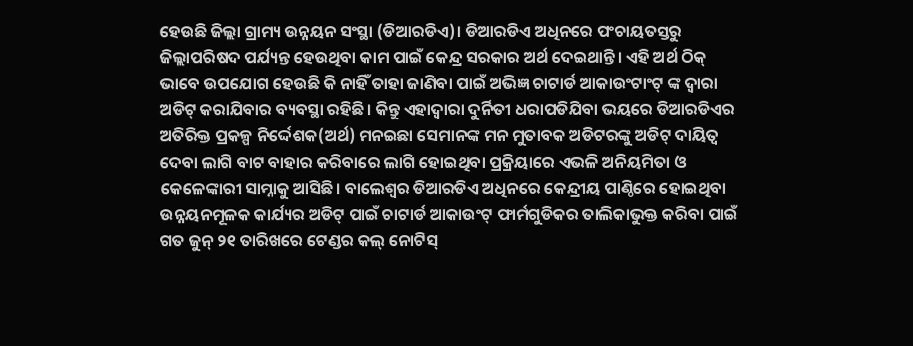ହେଉଛି ଜିଲ୍ଲା ଗ୍ରାମ୍ୟ ଉନ୍ନୟନ ସଂସ୍ଥା (ଡିଆରଡିଏ)। ଡିଆରଡିଏ ଅଧିନରେ ପଂଚାୟତସ୍ତରୁ ଜିଲ୍ଲାପରିଷଦ ପର୍ଯ୍ୟନ୍ତ ହେଉଥିବା କାମ ପାଇଁ କେନ୍ଦ୍ର ସରକାର ଅର୍ଥ ଦେଇଥାନ୍ତି। ଏହି ଅର୍ଥ ଠିକ୍ ଭାବେ ଉପଯୋଗ ହେଉଛି କି ନାହିଁ ତାହା ଜାଣିବା ପାଇଁ ଅଭିଜ୍ଞ ଚାଟାର୍ଡ ଆକାଉଂଟାଂଟ୍ ଙ୍କ ଦ୍ୱାରା ଅଡିଟ୍ କରାଯିବାର ବ୍ୟବସ୍ଥା ରହିଛି। କିନ୍ତୁ ଏହାଦ୍ୱାରା ଦୁର୍ନିତୀ ଧରାପଡିଯିବା ଭୟରେ ଡିଆରଡିଏର ଅତିରିକ୍ତ ପ୍ରକଳ୍ପ ନିର୍ଦ୍ଦେଶକ(ଅର୍ଥ) ମନଇଛା ସେମାନଙ୍କ ମନ ମୁତାବକ ଅଡିଟରଙ୍କୁ ଅଡିଟ୍ ଦାୟିତ୍ୱ ଦେବା ଲାଗି ବାଟ ବାହାର କରିବାରେ ଲାଗି ହୋଇଥିବା ପ୍ରକ୍ରିୟାରେ ଏଭଳି ଅନିୟମିତା ଓ କେଳେଙ୍କାରୀ ସାମ୍ନାକୁ ଆସିଛି। ବାଲେଶ୍ୱର ଡିଆରଡିଏ ଅଧିନରେ କେନ୍ଦ୍ରୀୟ ପାଣ୍ଠିରେ ହୋଇଥିବା ଉନ୍ନୟନମୂଳକ କାର୍ଯ୍ୟର ଅଡିଟ୍ ପାଇଁ ଚାଟାର୍ଡ ଆକାଉଂଟ୍ ଫାର୍ମଗୁଡିକର ତାଲିକାଭୁକ୍ତ କରିବା ପାଇଁ ଗତ ଜୁନ୍ ୨୧ ତାରିଖରେ ଟେଣ୍ଡର କଲ୍ ନୋଟିସ୍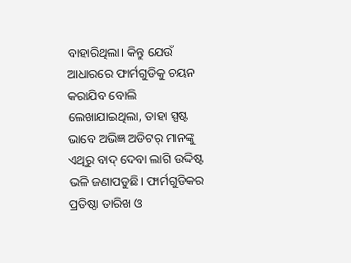ବାହାରିଥିଲା। କିନ୍ତୁ ଯେଉଁ ଆଧାରରେ ଫାର୍ମଗୁଡିକୁ ଚୟନ କରାଯିବ ବୋଲି ଲେଖାଯାଇଥିଲା, ତାହା ସ୍ପଷ୍ଟ ଭାବେ ଅଭିଜ୍ଞ ଅଡିଟର୍ ମାନଙ୍କୁ ଏଥିରୁ ବାଦ୍ ଦେବା ଲାଗି ଉଦ୍ଦିଷ୍ଟ ଭଳି ଜଣାପଡୁଛି। ଫାର୍ମଗୁଡିକର ପ୍ରତିଷ୍ଠା ତାରିଖ ଓ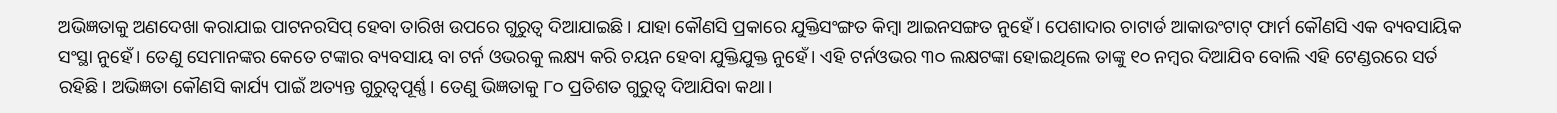ଅଭିଜ୍ଞତାକୁ ଅଣଦେଖା କରାଯାଇ ପାଟନରସିପ୍ ହେବା ତାରିଖ ଉପରେ ଗୁରୁତ୍ୱ ଦିଆଯାଇଛି। ଯାହା କୌଣସି ପ୍ରକାରେ ଯୁକ୍ତିସଂଙ୍ଗତ କିମ୍ବା ଆଇନସଙ୍ଗତ ନୁହେଁ। ପେଶାଦାର ଚାଟାର୍ଡ ଆକାଉଂଟାଟ୍ ଫାର୍ମ କୌଣସି ଏକ ବ୍ୟବସାୟିକ ସଂସ୍ଥା ନୁହେଁ। ତେଣୁ ସେମାନଙ୍କର କେତେ ଟଙ୍କାର ବ୍ୟବସାୟ ବା ଟର୍ନ ଓଭରକୁ ଲକ୍ଷ୍ୟ କରି ଚୟନ ହେବା ଯୁକ୍ତିଯୁକ୍ତ ନୁହେଁ। ଏହି ଟର୍ନଓଭର ୩୦ ଲକ୍ଷଟଙ୍କା ହୋଇଥିଲେ ତାଙ୍କୁ ୧୦ ନମ୍ବର ଦିଆଯିବ ବୋଲି ଏହି ଟେଣ୍ଡରରେ ସର୍ତ ରହିଛି। ଅଭିଜ୍ଞତା କୌଣସି କାର୍ଯ୍ୟ ପାଇଁ ଅତ୍ୟନ୍ତ ଗୁରୁତ୍ୱପୂର୍ଣ୍ଣ। ତେଣୁ ଭିଜ୍ଞତାକୁ ୮୦ ପ୍ରତିଶତ ଗୁରୁତ୍ୱ ଦିଆଯିବା କଥା।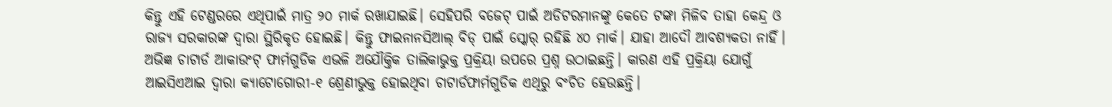କିନ୍ତୁ ଏହି ଟେଣ୍ଡରରେ ଏଥିପାଇଁ ମାତ୍ର ୨୦ ମାର୍କ ରଖାଯାଇଛି। ସେହିପରି ବଜେଟ୍ ପାଇଁ ଅଡିଟରମାନଙ୍କୁ କେତେ ଟଙ୍କା ମିଳିବ ତାହା କେନ୍ଦ୍ର ଓ ରାଜ୍ୟ ସରକାରଙ୍କ ଦ୍ୱାରା ସ୍ଥିରିକୃତ ହୋଇଛି। କିନ୍ତୁ ଫାଇନାନସିଆଲ୍ ବିଡ୍ ପାଇଁ ସ୍କୋର୍ ରହିଛି ୪୦ ମାର୍କ। ଯାହା ଆଦୌ ଆବଶ୍ୟକତା ନାହିଁ। ଅଭିଜ୍ଞ ଚାଟାର୍ଡ ଆକାଉଂଟ୍ ଫାର୍ମଗୁଡିକ ଏଭଳି ଅଯୌକ୍ତିକ ତାଲିକାଭୁକ୍ତ ପ୍ରକ୍ରିୟା ଉପରେ ପ୍ରଶ୍ନ ଉଠାଇଛନ୍ତି। କାରଣ ଏହି ପ୍ରକ୍ରିୟା ଯୋଗୁଁ ଆଇସିଏଆଇ ଦ୍ୱାରା କ୍ୟାଟୋଗୋରୀ-୧ ଶ୍ରେଣୀଭୁକ୍ତ ହୋଇଥିବା ଚାଟାର୍ଡଫାର୍ମଗୁଡିକ ଏଥିରୁ ବଂଚିତ ହେଉଛନ୍ତି।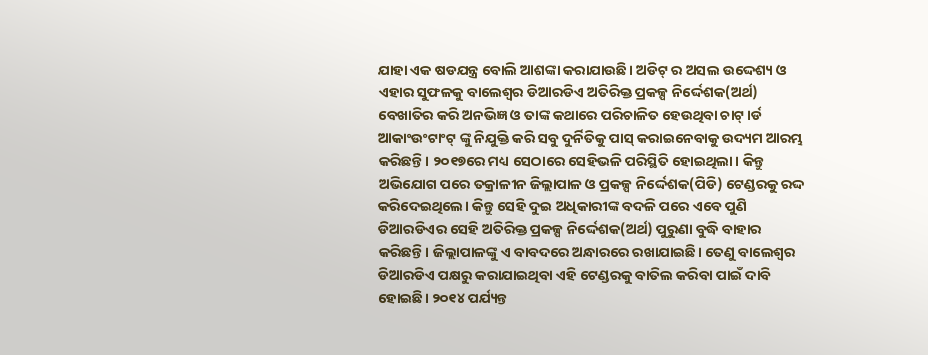ଯାହା ଏକ ଷଡଯନ୍ତ୍ର ବୋଲି ଆଶଙ୍କା କରାଯାଉଛି। ଅଡିଟ୍ ର ଅସଲ ଉଦ୍ଦେଶ୍ୟ ଓ ଏହାର ସୁଫଳକୁ ବାଲେଶ୍ୱର ଡିଆରଡିଏ ଅତିରିକ୍ତ ପ୍ରକଳ୍ପ ନିର୍ଦ୍ଦେଶକ(ଅର୍ଥ) ବେଖାତିର କରି ଅନଭିଜ୍ଞ ଓ ତାଙ୍କ କଥାରେ ପରିଚାଳିତ ହେଉଥିବା ଚାଟ୍।ର୍ଡ ଆକାଂଉଂଟାଂଟ୍ ଙ୍କୁ ନିଯୁକ୍ତି କରି ସବୁ ଦୁର୍ନିତିକୁ ପାସ୍ କରାଇନେବାକୁ ଉଦ୍ୟମ ଆରମ୍ଭ କରିଛନ୍ତି। ୨୦୧୭ରେ ମଧ୍ୟ ସେଠାରେ ସେହିଭଳି ପରିସ୍ଥିତି ହୋଇଥିଲା। କିନ୍ତୁ ଅଭିଯୋଗ ପରେ ତକ୍ରାଳୀନ ଜିଲ୍ଲାପାଳ ଓ ପ୍ରକଳ୍ପ ନିର୍ଦ୍ଦେଶକ(ପିଡି) ଟେଣ୍ଡରକୁ ରଦ୍ଦ କରିଦେଇଥିଲେ। କିନ୍ତୁ ସେହି ଦୁଇ ଅଧିକାରୀଙ୍କ ବଦଳି ପରେ ଏବେ ପୁଣି ଡିଆରଡିଏର ସେହି ଅତିରିକ୍ତ ପ୍ରକଳ୍ପ ନିର୍ଦ୍ଦେଶକ(ଅର୍ଥ) ପୁରୁଣା ବୁଦ୍ଧି ବାହାର କରିଛନ୍ତି। ଜିଲ୍ଲାପାଳଙ୍କୁ ଏ ବାବଦରେ ଅନ୍ଧାରରେ ରଖାଯାଇଛି। ତେଣୁ ବାଲେଶ୍ୱର ଡିଆରଡିଏ ପକ୍ଷରୁ କରାଯାଇଥିବା ଏହି ଟେଣ୍ଡରକୁ ବାତିଲ କରିବା ପାଇଁ ଦାବି ହୋଇଛି। ୨୦୧୪ ପର୍ଯ୍ୟନ୍ତ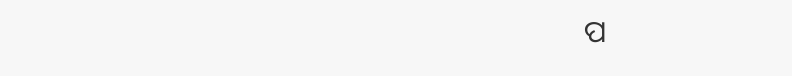ପ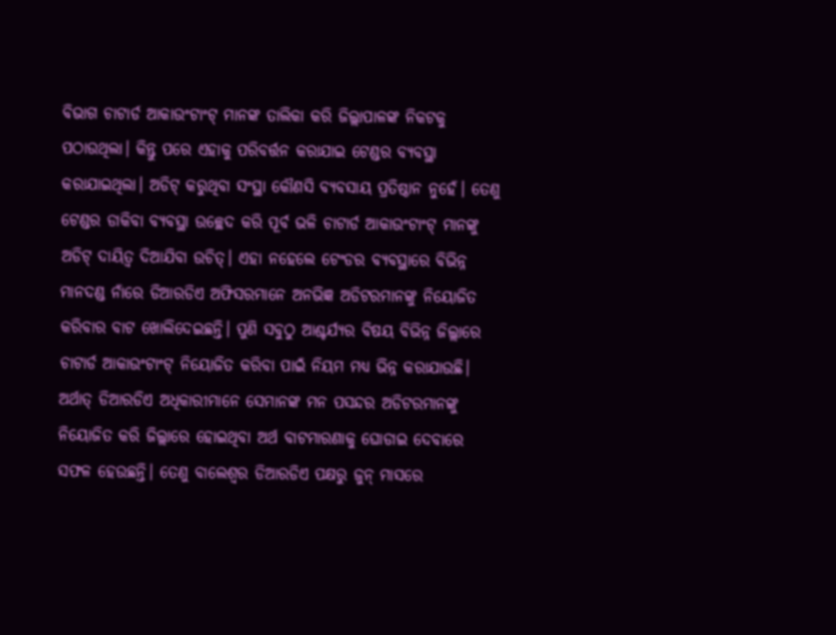ବିଭାଗ ଚାଟାର୍ଡ ଆକାଉଂଟାଂଟ୍ ମାନଙ୍କ ତାଲିକା କରି ଜିଲ୍ଲାପାଳଙ୍କ ନିକଟକୁ ପଠାଉଥିଲା। କିନ୍ତୁ ପରେ ଏହାକୁ ପରିବର୍ତ୍ତନ କରାଯାଇ ଟେଣ୍ଡର ବ୍ୟବସ୍ଥା କରାଯାଇଥିଲା। ଅଡିଟ୍ କରୁଥିବା ସଂସ୍ଥା କୌଣସି ବ୍ୟବସାୟ ପ୍ରତିଷ୍ଠାନ ନୁହେଁ। ତେଣୁ ଟେଣ୍ଡର ଡାକିବା ବ୍ୟବସ୍ଥା ଉଚ୍ଛେଦ କରି ପୂର୍ବ ଭଳି ଚାଟାର୍ଡ ଆକାଉଂଟାଂଟ୍ ମାନଙ୍କୁ ଅଡିଟ୍ ଦାୟିତ୍ୱ ଦିଆଯିବା ଉଚିତ୍। ଏହା ନହେଲେ ଟେଂଡର ବ୍ୟବସ୍ଥାରେ ବିଭିନ୍ନ ମାନଦଣ୍ଡ ନାଁରେ ଡିଆରଡିଏ ଅଫିସରମାନେ ଅନଭିଜ୍ଞ ଅଡିଟରମାନଙ୍କୁ ନିୟୋଜିତ କରିବାର ବାଟ ଖୋଲିଦେଇଛନ୍ତି। ପୁଣି ସବୁଠୁ ଆଶ୍ଚର୍ଯ୍ୟର ବିଷୟ ବିଭିନ୍ନ ଜିଲ୍ଲାରେ ଚାଟାର୍ଡ ଆକାଉଂଟାଂଟ୍ ନିୟୋଜିତ କରିବା ପାଇଁ ନିୟମ ମଧ୍ୟ ଭିନ୍ନ କରାଯାଉଛି। ଅର୍ଥାତ୍ ଡିଆରଡିଏ ଅଧିକାରୀମାନେ ସେମାନଙ୍କ ମନ ପସନ୍ଦର ଅଡିଟରମାନଙ୍କୁ ନିୟୋଜିତ କରି ଜିଲ୍ଲାରେ ହୋଇଥିବା ଅର୍ଥ ବାଟମାରଣାକୁ ଘୋଡାଇ ଦେବାରେ ସଫଳ ହେଉଛନ୍ତି। ତେଣୁ ବାଲେଶ୍ୱର ଡିଆରଡିଏ ପକ୍ଷରୁ ଜୁନ୍ ମାସରେ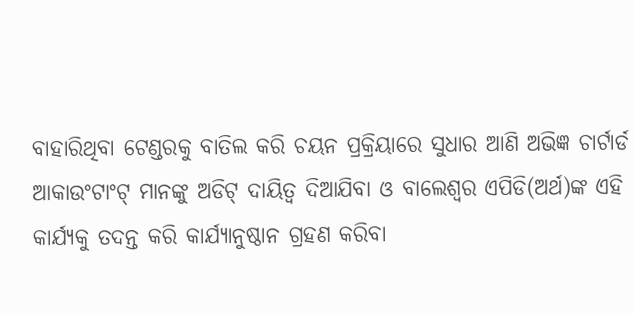ବାହାରିଥିବା ଟେଣ୍ଡରକୁ ବାତିଲ କରି ଚୟନ ପ୍ରକ୍ରିୟାରେ ସୁଧାର ଆଣି ଅଭିଜ୍ଞ ଚାର୍ଟାର୍ଡ ଆକାଉଂଟାଂଟ୍ ମାନଙ୍କୁ ଅଡିଟ୍ ଦାୟିତ୍ୱ ଦିଆଯିବା ଓ ବାଲେଶ୍ୱର ଏପିଡି(ଅର୍ଥ)ଙ୍କ ଏହି କାର୍ଯ୍ୟକୁ ତଦନ୍ତ କରି କାର୍ଯ୍ୟାନୁଷ୍ଠାନ ଗ୍ରହଣ କରିବା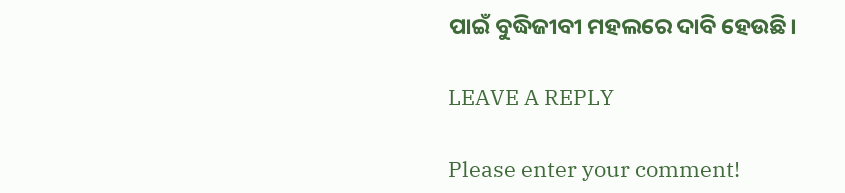ପାଇଁ ବୁଦ୍ଧିଜୀବୀ ମହଲରେ ଦାବି ହେଉଛି।

LEAVE A REPLY

Please enter your comment!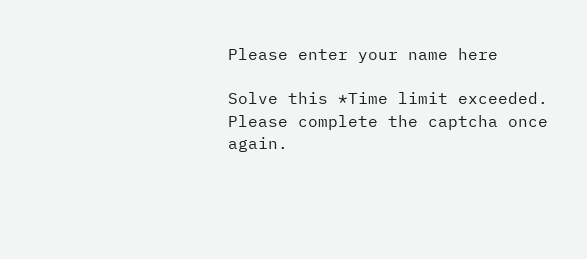Please enter your name here

Solve this *Time limit exceeded. Please complete the captcha once again.